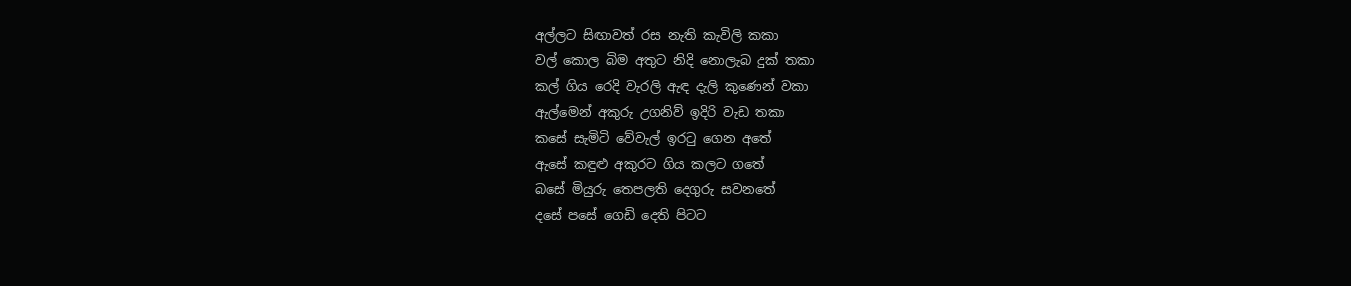අල්ලට සිඟාවත් රස නැති කැවිලි කකා
වල් කොල බිම අතුට නිදි නොලැබ දුක් තකා
කල් ගිය රෙදි වැරලි ඇඳ දැලි කුණෙන් වකා
ඇල්මෙන් අකුරු උගනිව් ඉදිරි වැඩ තකා
කසේ සැමිටි වේවැල් ඉරටු ගෙන අතේ
ඇසේ කඳුළු අකුරට ගිය කලට ගතේ
බසේ මියුරු තෙපලති දෙගුරු සවනතේ
දසේ පසේ ගෙඩි දෙති පිටට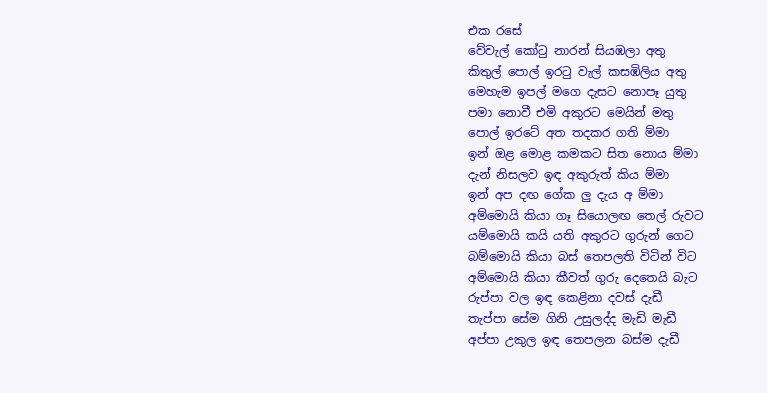එක රසේ
වේවැල් කෝටු නාරන් සියඹලා අතු
කිතුල් පොල් ඉරටු වැල් කසඹිලිය අතු
මෙහැම ඉපල් මගෙ දැසට නොපෑ යුතු
පමා නොවී එමි අකුරට මෙයින් මතු
පොල් ඉරටේ අත තදකර ගති ම්මා
ඉන් ඔළ මොළ කමකට සිත නොය ම්මා
දැන් නිසලව ඉඳ අකුරුත් කිය ම්මා
ඉන් අප දඟ ගේක ලු දැය අ ම්මා
අම්මොයි කියා ගෑ සියොලඟ තෙල් රුවට
යම්මොයි කයි යති අකුරට ගුරුන් ගෙට
බම්මොයි කියා බස් තෙපලති විටින් විට
අම්මොයි කියා කීවත් ගුරු දෙතෙයි බැට
රුප්පා වල ඉඳ කෙළිනා දවස් දැඩී
තැප්පා සේම ගිනි උසුලද්ද මැඩි මැඩී
අප්පා උකුල ඉඳ තෙපලන බස්ම දැඩී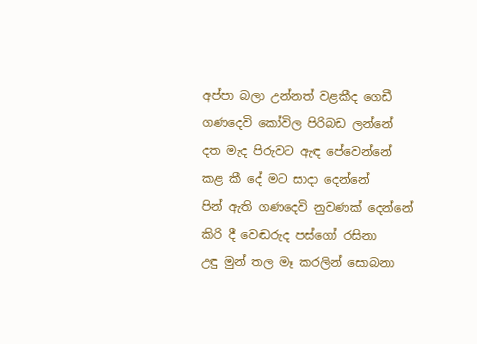අප්පා බලා උන්නත් වළකීද ගෙඩී
ගණදෙවි කෝවිල පිරිබඩ ලන්නේ
දත මැද පිරුවට ඇඳ පේවෙන්නේ
කළ කී දේ මට සාදා දෙන්නේ
පින් ඇති ගණදෙවි නුවණක් දෙන්නේ
කිරි දී වෙඬරුද පස්ගෝ රසිනා
උඳු මුන් තල මෑ කරලින් සොබනා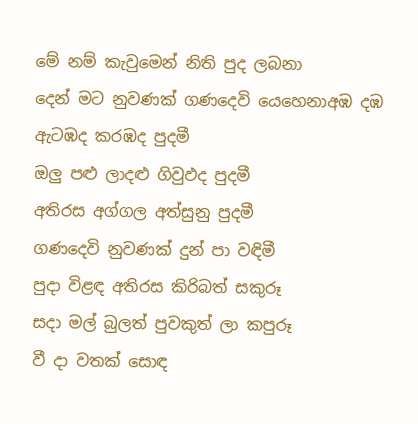මේ නම් කැවුමෙන් නිති පුද ලබනා
දෙන් මට නුවණක් ගණදෙවි යෙහෙනාඅඹ දඹ ඇටඹද කරඹද පුදමී
ඔලු පළු ලාදළු ගිවුඵද පුදමී
අතිරස අග්ගල අත්සුනු පුදමී
ගණදෙවි නුවණක් දුන් පා වඳිමී
පුදා විළඳ අතිරස කිරිබත් සකුරූ
සදා මල් බුලත් පුවකුත් ලා කපුරූ
වී දා වතක් සොඳ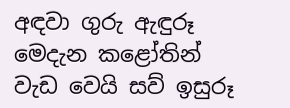අඳවා ගුරු ඇඳුරූ
මෙදැන කළෝතින් වැඩ වෙයි සව් ඉසුරූ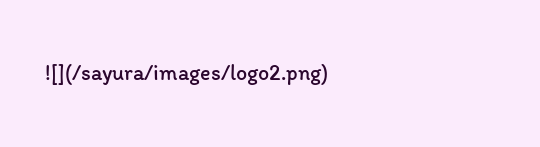![](/sayura/images/logo2.png)